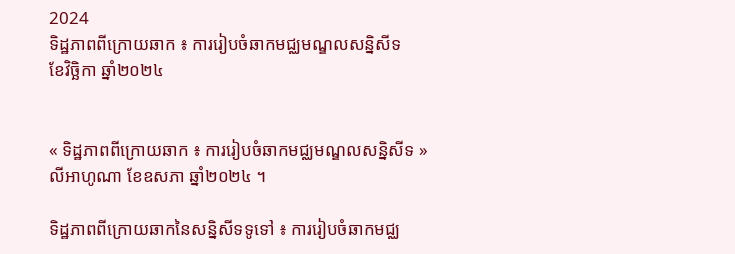2024
ទិដ្ឋភាពពីក្រោយឆាក ៖ ការរៀបចំឆាកមជ្ឈមណ្ឌលសន្និសីទ
ខែវិច្ឆិកា ឆ្នាំ២០២៤


« ទិដ្ឋភាពពីក្រោយឆាក ៖ ការរៀបចំឆាកមជ្ឈមណ្ឌលសន្និសីទ » លីអាហូណា ខែឧសភា ឆ្នាំ២០២៤ ។

ទិដ្ឋភាពពីក្រោយឆាកនៃសន្និសីទទូទៅ ៖ ការរៀបចំឆាកមជ្ឈ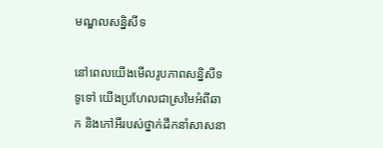មណ្ឌលសន្និសីទ

នៅពេលយើងមើលរូបភាពសន្និសីទទូទៅ យើងប្រហែលជាស្រមៃអំពីឆាក និងកៅអីរបស់ថ្នាក់ដឹកនាំសាសនា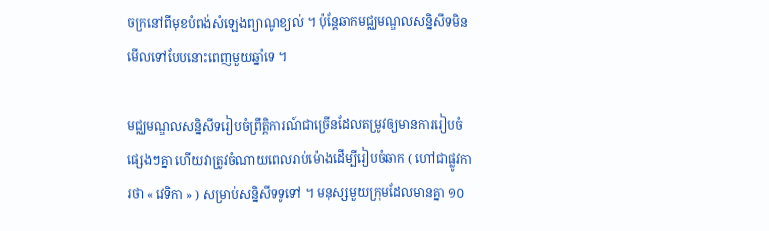ចក្រនៅពីមុខបំពង់សំឡេងព្យាណូខ្យល់ ។ ប៉ុន្តែឆាកមជ្ឈមណ្ឌលសន្និសីទមិនមើលទៅបែបនោះពេញមួយឆ្នាំទេ ។

មជ្ឈមណ្ឌលសន្និសីទរៀបចំព្រឹត្តិការណ៍ជាច្រើនដែលតម្រូវឲ្យមានការរៀបចំផ្សេងៗគ្នា ហើយវាត្រូវចំណាយពេលរាប់ម៉ោងដើម្បីរៀបចំឆាក ( ហៅជាផ្លូវការថា « វេទិកា » ) សម្រាប់សន្និសីទទូទៅ ។ មនុស្សមួយក្រុមដែលមានគ្នា ១០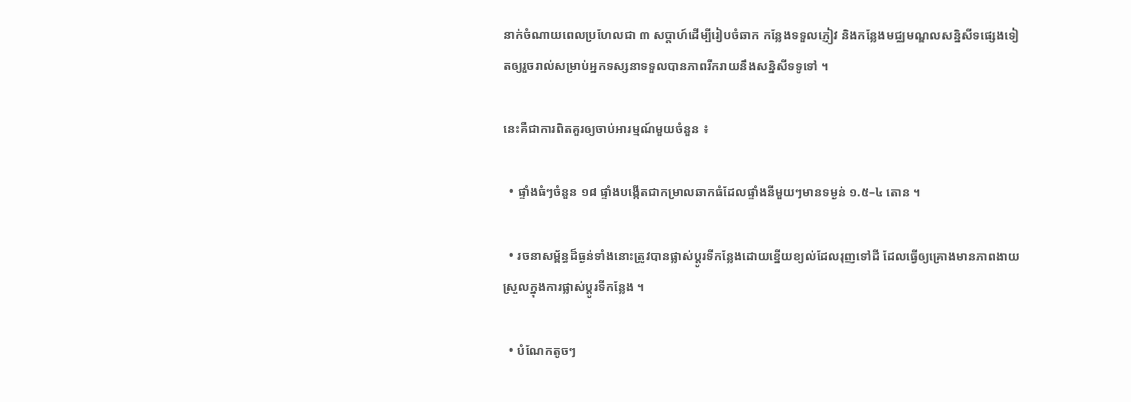នាក់ចំណាយពេលប្រហែលជា ៣ សប្តាហ៍ដើម្បីរៀបចំឆាក កន្លែងទទួលភ្ញៀវ និងកន្លែងមជ្ឈមណ្ឌលសន្និសីទផ្សេងទៀតឲ្យរួចរាល់សម្រាប់អ្នកទស្សនាទទួលបានភាពរីករាយនឹងសន្និសីទទូទៅ ។

នេះគឺជាការពិតគួរឲ្យចាប់អារម្មណ៍មួយចំនួន ៖

  • ផ្ទាំងធំៗចំនួន ១៨ ផ្ទាំងបង្កើតជាកម្រាលឆាកធំដែលផ្ទាំងនីមួយៗមានទម្ងន់ ១.៥–៤ តោន ។

  • រចនាសម្ព័ន្ធដ៏ធ្ងន់ទាំងនោះត្រូវបានផ្លាស់ប្តូរទីកន្លែងដោយខ្នើយខ្យល់ដែលរុញទៅដី ដែលធ្វើឲ្យគ្រោងមានភាពងាយស្រួលក្នុងការផ្លាស់ប្តូរទីកន្លែង ។

  • បំណែកតូចៗ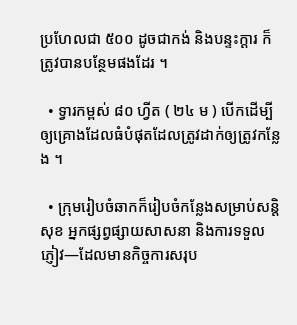ប្រហែលជា ៥០០ ដូចជាកង់ និងបន្ទះក្តារ ក៏ត្រូវបានបន្ថែមផងដែរ ។

  • ទ្វារកម្ពស់ ៨០ ហ្វីត ( ២៤ ម ) បើកដើម្បីឲ្យគ្រោងដែលធំបំផុតដែលត្រូវដាក់ឲ្យត្រូវកន្លែង ។

  • ក្រុមរៀបចំឆាកក៏រៀបចំកន្លែងសម្រាប់សន្តិសុខ អ្នកផ្សព្វផ្សាយសាសនា និងការទទួលភ្ញៀវ—ដែលមានកិច្ចការសរុប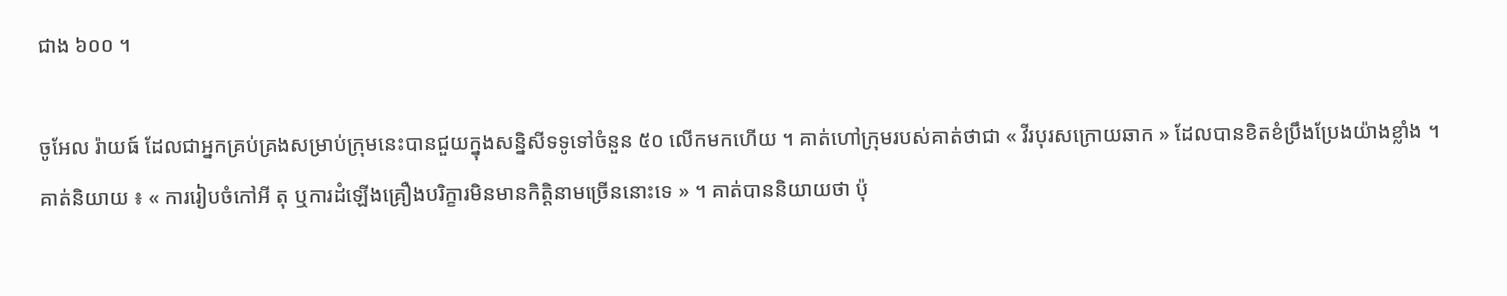ជាង ៦០០ ។

ចូអែល រ៉ាយធ៍ ដែលជាអ្នកគ្រប់គ្រងសម្រាប់ក្រុមនេះបានជួយក្នុងសន្និសីទទូទៅចំនួន ៥០ លើកមកហើយ ។ គាត់ហៅក្រុមរបស់គាត់ថាជា « វីរបុរសក្រោយឆាក » ដែលបានខិតខំប្រឹងប្រែងយ៉ាងខ្លាំង ។ គាត់និយាយ ៖ « ការរៀបចំកៅអី តុ ឬការដំឡើងគ្រឿងបរិក្ខារមិនមានកិត្តិនាមច្រើននោះទេ » ។ គាត់បាននិយាយថា ប៉ុ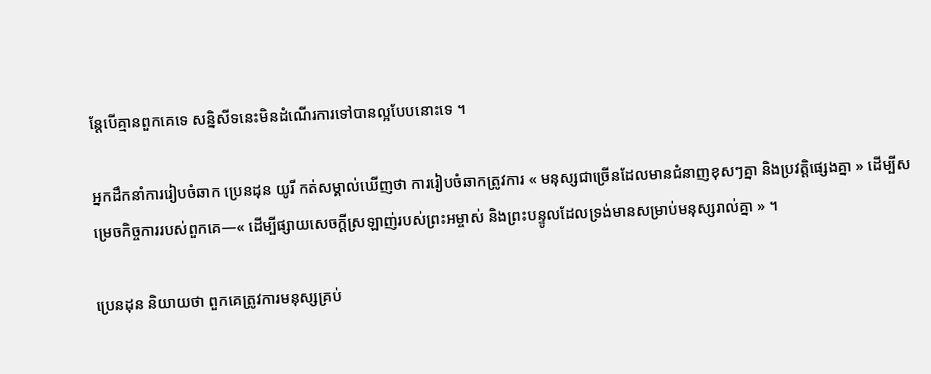ន្តែបើគ្មានពួកគេទេ សន្និសីទនេះមិនដំណើរការទៅបានល្អបែបនោះទេ ។

អ្នកដឹកនាំការរៀបចំឆាក ប្រេនដុន យូរី កត់សម្គាល់ឃើញថា ការរៀបចំឆាកត្រូវការ « មនុស្សជាច្រើនដែលមានជំនាញខុសៗគ្នា និងប្រវត្តិផ្សេងគ្នា » ដើម្បីសម្រេចកិច្ចការរបស់ពួកគេ—« ដើម្បីផ្សាយសេចក្ដីស្រឡាញ់របស់ព្រះអម្ចាស់ និងព្រះបន្ទូលដែលទ្រង់មានសម្រាប់មនុស្សរាល់គ្នា » ។

ប្រេនដុន និយាយថា ពួកគេត្រូវការមនុស្សគ្រប់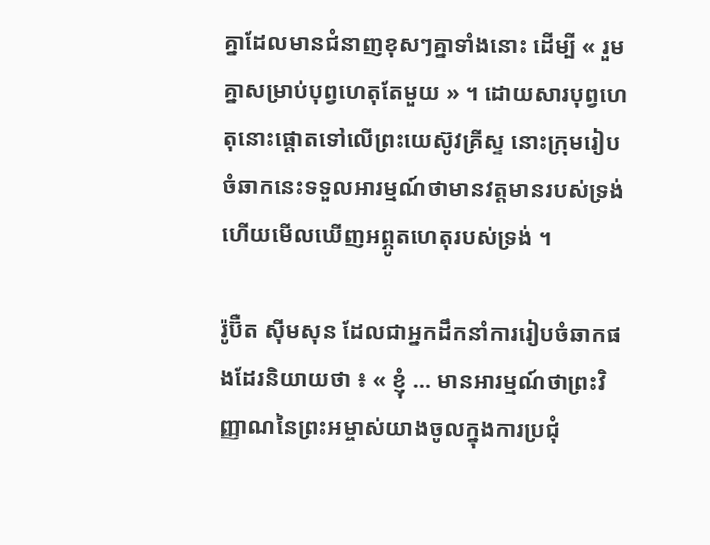គ្នាដែលមានជំនាញខុសៗគ្នាទាំងនោះ ដើម្បី « រួមគ្នាសម្រាប់បុព្វហេតុតែមួយ » ។ ដោយសារបុព្វហេតុនោះផ្តោតទៅលើព្រះយេស៊ូវគ្រីស្ទ នោះក្រុមរៀបចំឆាកនេះទទួលអារម្មណ៍ថាមានវត្តមានរបស់ទ្រង់ ហើយមើលឃើញអព្ភូតហេតុរបស់ទ្រង់ ។

រ៉ូប៊ឺត ស៊ីមសុន ដែលជាអ្នកដឹកនាំការរៀបចំឆាកផងដែរនិយាយថា ៖ « ខ្ញុំ … មានអារម្មណ៍ថាព្រះវិញ្ញាណនៃព្រះអម្ចាស់យាងចូលក្នុងការប្រជុំ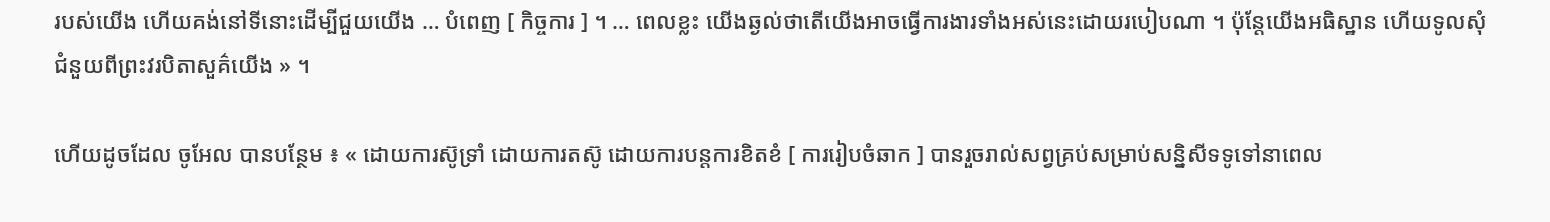របស់យើង ហើយគង់នៅទីនោះដើម្បីជួយយើង … បំពេញ [ កិច្ចការ ] ។ … ពេលខ្លះ យើងឆ្ងល់ថាតើយើងអាចធ្វើការងារទាំងអស់នេះដោយរបៀបណា ។ ប៉ុន្តែយើងអធិស្ឋាន ហើយទូលសុំជំនួយពីព្រះវរបិតាសួគ៌យើង » ។

ហើយដូចដែល ចូអែល បានបន្ថែម ៖ « ដោយការស៊ូទ្រាំ ដោយការតស៊ូ ដោយការបន្តការខិតខំ [ ការរៀបចំឆាក ] បានរួចរាល់សព្វគ្រប់សម្រាប់សន្និសីទទូទៅនាពេល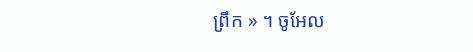ព្រឹក » ។ ចូអែល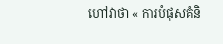ហៅវាថា « ការបំផុសគំនិ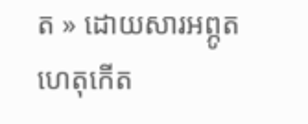ត » ដោយសារអព្ភូតហេតុកើត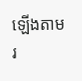ឡើងតាមរ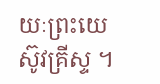យៈព្រះយេស៊ូវគ្រីស្ទ ។